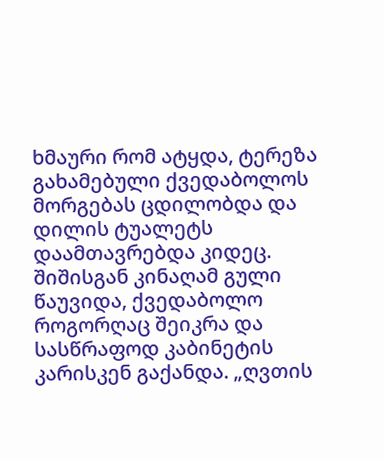ხმაური რომ ატყდა, ტერეზა გახამებული ქვედაბოლოს მორგებას ცდილობდა და დილის ტუალეტს დაამთავრებდა კიდეც. შიშისგან კინაღამ გული წაუვიდა, ქვედაბოლო როგორღაც შეიკრა და სასწრაფოდ კაბინეტის კარისკენ გაქანდა. „ღვთის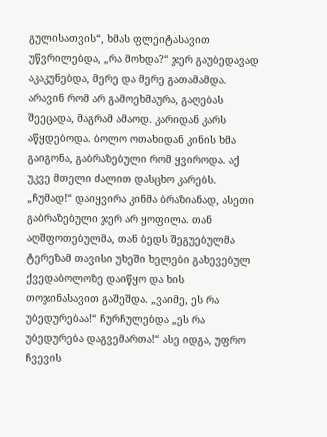გულისათვის“, ხმას ფლეიტასავით უწვრილებდა, „რა მოხდა?“ ჯერ გაუბედავად აკაკუნებდა, მერე და მერე გათამამდა. არავინ რომ არ გამოეხმაურა, გაღებას შეეცადა, მაგრამ ამაოდ. კარიდან კარს აწყდებოდა. ბოლო ოთახიდან კინის ხმა გაიგონა, გაბრაზებული რომ ყვიროდა. აქ უკვე მთელი ძალით დასცხო კარებს. „ჩუმად!“ დაიყვირა კინმა ბრაზიანად, ასეთი გაბრაზებული ჯერ არ ყოფილა. თან აღშფოთებულმა, თან ბედს შეგუებულმა ტერეზამ თავისი უხეში ხელები გახევებულ ქვედაბოლოზე დაიწყო და ხის თოჯინასავით გაშეშდა. „ვაიმე, ეს რა უბედურებაა!“ ჩურჩულებდა „ეს რა უბედურება დაგვემართა!“ ასე იდგა, უფრო ჩვევის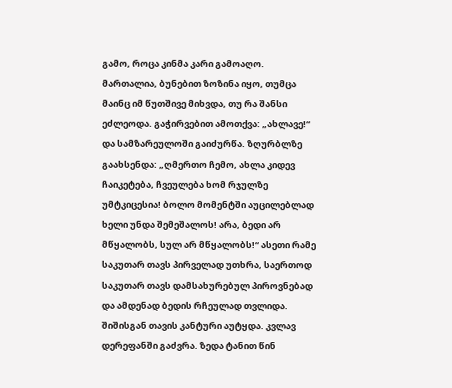გამო, როცა კინმა კარი გამოაღო.
მართალია, ბუნებით ზოზინა იყო, თუმცა მაინც იმ წუთშივე მიხვდა, თუ რა შანსი ეძლეოდა. გაჭირვებით ამოთქვა: „ახლავე!“ და სამზარეულოში გაიძურწა. ზღურბლზე გაახსენდა: „ღმერთო ჩემო, ახლა კიდევ ჩაიკეტება, ჩვეულება ხომ რჯულზე უმტკიცესია! ბოლო მომენტში აუცილებლად ხელი უნდა შემეშალოს! არა, ბედი არ მწყალობს, სულ არ მწყალობს!“ ასეთი რამე საკუთარ თავს პირველად უთხრა, საერთოდ საკუთარ თავს დამსახურებულ პიროვნებად და ამდენად ბედის რჩეულად თვლიდა. შიშისგან თავის კანტური აუტყდა. კვლავ დერეფანში გაძვრა. ზედა ტანით წინ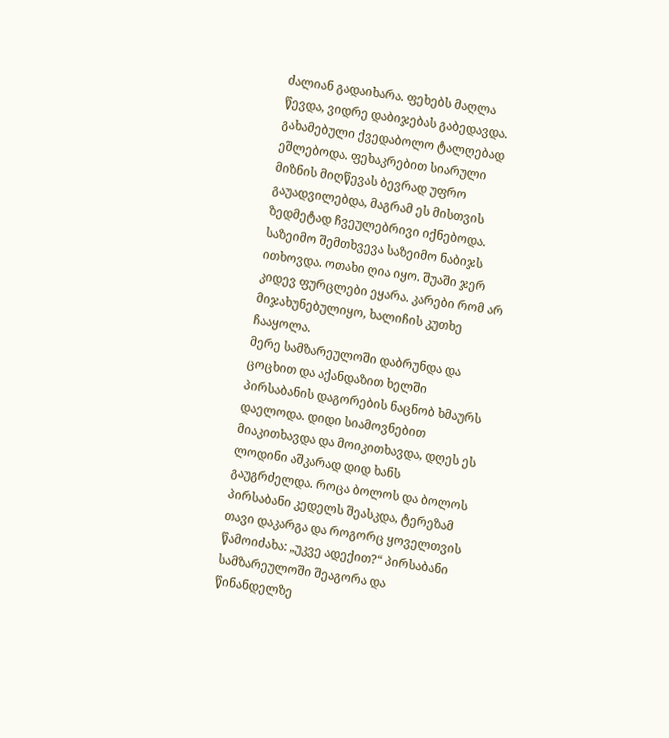ძალიან გადაიხარა. ფეხებს მაღლა წევდა, ვიდრე დაბიჯებას გაბედავდა. გახამებული ქვედაბოლო ტალღებად ეშლებოდა. ფეხაკრებით სიარული მიზნის მიღწევას ბევრად უფრო გაუადვილებდა, მაგრამ ეს მისთვის ზედმეტად ჩვეულებრივი იქნებოდა. საზეიმო შემთხვევა საზეიმო ნაბიჯს ითხოვდა. ოთახი ღია იყო. შუაში ჯერ კიდევ ფურცლები ეყარა. კარები რომ არ მიჯახუნებულიყო, ხალიჩის კუთხე ჩააყოლა.
მერე სამზარეულოში დაბრუნდა და ცოცხით და აქანდაზით ხელში პირსაბანის დაგორების ნაცნობ ხმაურს დაელოდა. დიდი სიამოვნებით მიაკითხავდა და მოიკითხავდა, დღეს ეს ლოდინი აშკარად დიდ ხანს გაუგრძელდა. როცა ბოლოს და ბოლოს პირსაბანი კედელს შეასკდა, ტერეზამ თავი დაკარგა და როგორც ყოველთვის წამოიძახა: „უკვე ადექით?“ პირსაბანი სამზარეულოში შეაგორა და წინანდელზე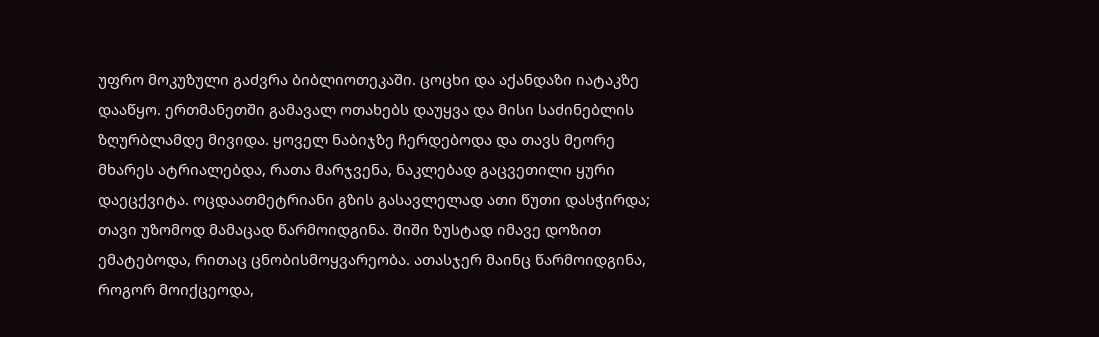უფრო მოკუზული გაძვრა ბიბლიოთეკაში. ცოცხი და აქანდაზი იატაკზე დააწყო. ერთმანეთში გამავალ ოთახებს დაუყვა და მისი საძინებლის ზღურბლამდე მივიდა. ყოველ ნაბიჯზე ჩერდებოდა და თავს მეორე მხარეს ატრიალებდა, რათა მარჯვენა, ნაკლებად გაცვეთილი ყური დაეცქვიტა. ოცდაათმეტრიანი გზის გასავლელად ათი წუთი დასჭირდა; თავი უზომოდ მამაცად წარმოიდგინა. შიში ზუსტად იმავე დოზით ემატებოდა, რითაც ცნობისმოყვარეობა. ათასჯერ მაინც წარმოიდგინა, როგორ მოიქცეოდა,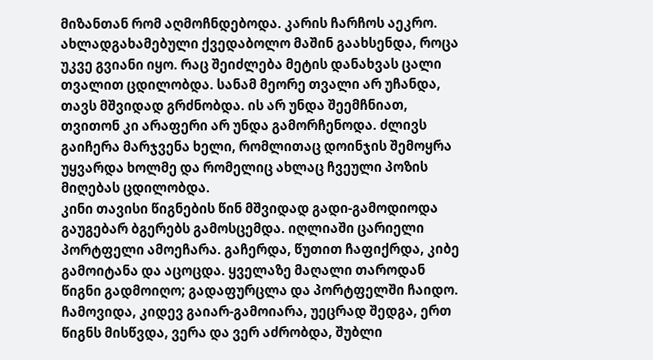მიზანთან რომ აღმოჩნდებოდა. კარის ჩარჩოს აეკრო. ახლადგახამებული ქვედაბოლო მაშინ გაახსენდა, როცა უკვე გვიანი იყო. რაც შეიძლება მეტის დანახვას ცალი თვალით ცდილობდა. სანამ მეორე თვალი არ უჩანდა, თავს მშვიდად გრძნობდა. ის არ უნდა შეემჩნიათ, თვითონ კი არაფერი არ უნდა გამორჩენოდა. ძლივს გაიჩერა მარჯვენა ხელი, რომლითაც დოინჯის შემოყრა უყვარდა ხოლმე და რომელიც ახლაც ჩვეული პოზის მიღებას ცდილობდა.
კინი თავისი წიგნების წინ მშვიდად გადი-გამოდიოდა გაუგებარ ბგერებს გამოსცემდა. იღლიაში ცარიელი პორტფელი ამოეჩარა. გაჩერდა, წუთით ჩაფიქრდა, კიბე გამოიტანა და აცოცდა. ყველაზე მაღალი თაროდან წიგნი გადმოიღო; გადაფურცლა და პორტფელში ჩაიდო. ჩამოვიდა, კიდევ გაიარ-გამოიარა, უეცრად შედგა, ერთ წიგნს მისწვდა, ვერა და ვერ აძრობდა, შუბლი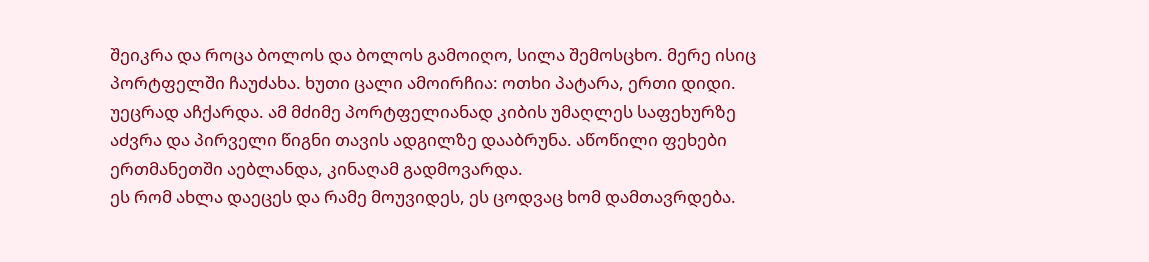შეიკრა და როცა ბოლოს და ბოლოს გამოიღო, სილა შემოსცხო. მერე ისიც პორტფელში ჩაუძახა. ხუთი ცალი ამოირჩია: ოთხი პატარა, ერთი დიდი. უეცრად აჩქარდა. ამ მძიმე პორტფელიანად კიბის უმაღლეს საფეხურზე აძვრა და პირველი წიგნი თავის ადგილზე დააბრუნა. აწოწილი ფეხები ერთმანეთში აებლანდა, კინაღამ გადმოვარდა.
ეს რომ ახლა დაეცეს და რამე მოუვიდეს, ეს ცოდვაც ხომ დამთავრდება.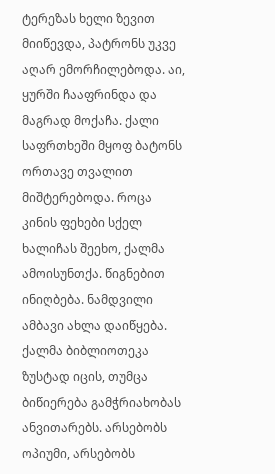ტერეზას ხელი ზევით მიიწევდა, პატრონს უკვე აღარ ემორჩილებოდა. აი, ყურში ჩააფრინდა და მაგრად მოქაჩა. ქალი საფრთხეში მყოფ ბატონს ორთავე თვალით მიშტერებოდა. როცა კინის ფეხები სქელ ხალიჩას შეეხო, ქალმა ამოისუნთქა. წიგნებით ინიღბება. ნამდვილი ამბავი ახლა დაიწყება. ქალმა ბიბლიოთეკა ზუსტად იცის, თუმცა ბიწიერება გამჭრიახობას ანვითარებს. არსებობს ოპიუმი, არსებობს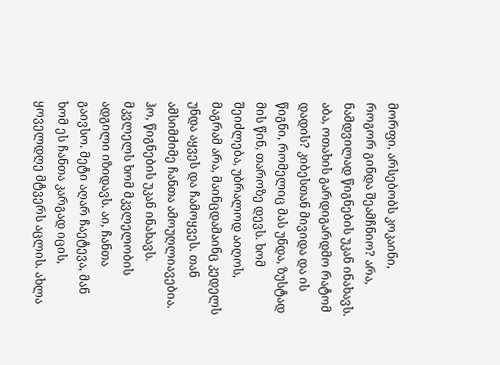მორფი, არსებობს კოკაინი, როგორ გინდა შეამჩნიო? არა, ნამდვილად წიგნების უკან ინახავს. აბა, ოთახის გარდიგარდმო რატომ დადის? კიბესთან მივიდა და ის წიგნი, რომელიც მას უნდა, ზუსტად მის წინ, თაროზე დევს. ხომ შეიძლება, უბრალოდ აიღოს, მაგრამ არა, მაინცდამაინც კედელს უნდა აყვეს და ჩამოყვეს. თან ამსიმძიმე ჩანთა ამოუღლიავებია. ჰო, წიგნების უკან ინახავს. მკვლელს ხომ მკვლელობის ადგილი იზიდავს. აი, ჩანთა გაივსო. მეტი აღარ ჩაეტევა, მან ხომ ეს ჩანთა კარგად იცის, ყოველდღე მტვერს აცლის. ახლა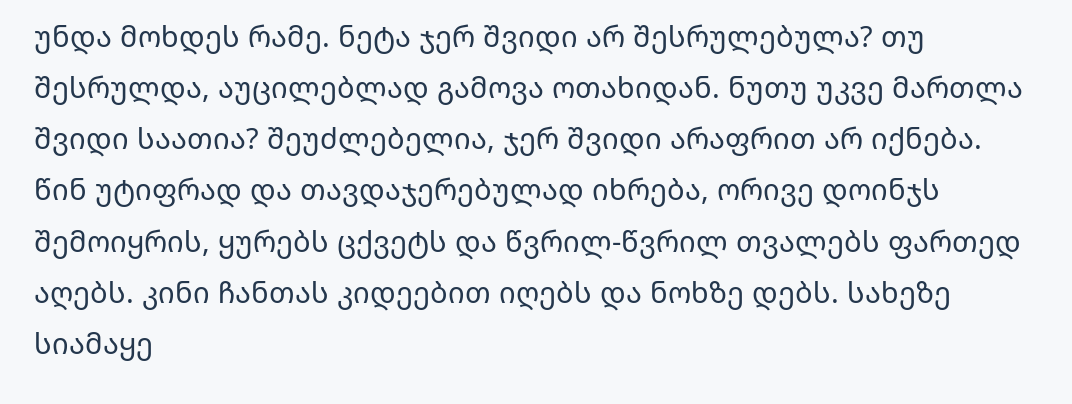უნდა მოხდეს რამე. ნეტა ჯერ შვიდი არ შესრულებულა? თუ შესრულდა, აუცილებლად გამოვა ოთახიდან. ნუთუ უკვე მართლა შვიდი საათია? შეუძლებელია, ჯერ შვიდი არაფრით არ იქნება.
წინ უტიფრად და თავდაჯერებულად იხრება, ორივე დოინჯს შემოიყრის, ყურებს ცქვეტს და წვრილ-წვრილ თვალებს ფართედ აღებს. კინი ჩანთას კიდეებით იღებს და ნოხზე დებს. სახეზე სიამაყე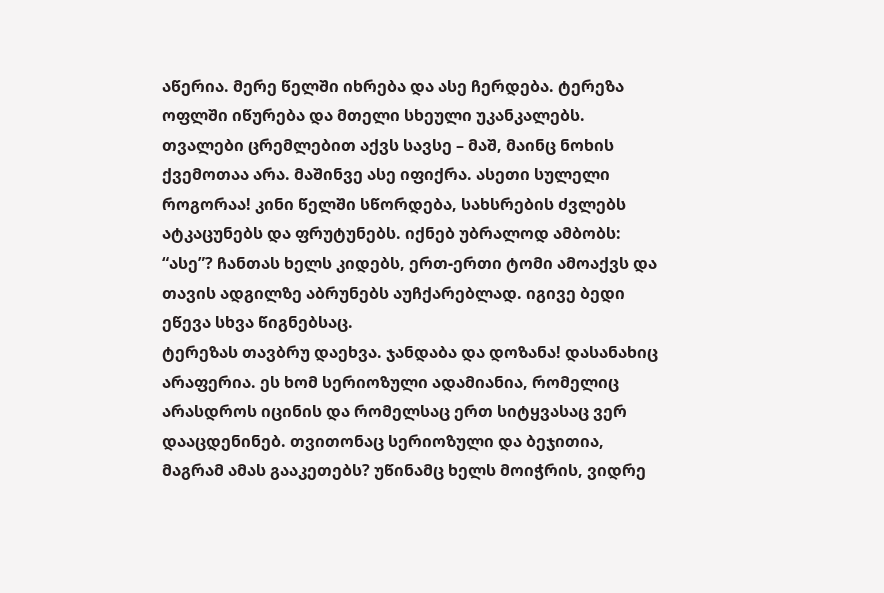აწერია. მერე წელში იხრება და ასე ჩერდება. ტერეზა ოფლში იწურება და მთელი სხეული უკანკალებს. თვალები ცრემლებით აქვს სავსე – მაშ, მაინც ნოხის ქვემოთაა არა. მაშინვე ასე იფიქრა. ასეთი სულელი როგორაა! კინი წელში სწორდება, სახსრების ძვლებს ატკაცუნებს და ფრუტუნებს. იქნებ უბრალოდ ამბობს: “ასე”? ჩანთას ხელს კიდებს, ერთ-ერთი ტომი ამოაქვს და თავის ადგილზე აბრუნებს აუჩქარებლად. იგივე ბედი ეწევა სხვა წიგნებსაც.
ტერეზას თავბრუ დაეხვა. ჯანდაბა და დოზანა! დასანახიც არაფერია. ეს ხომ სერიოზული ადამიანია, რომელიც არასდროს იცინის და რომელსაც ერთ სიტყვასაც ვერ დააცდენინებ. თვითონაც სერიოზული და ბეჯითია, მაგრამ ამას გააკეთებს? უწინამც ხელს მოიჭრის, ვიდრე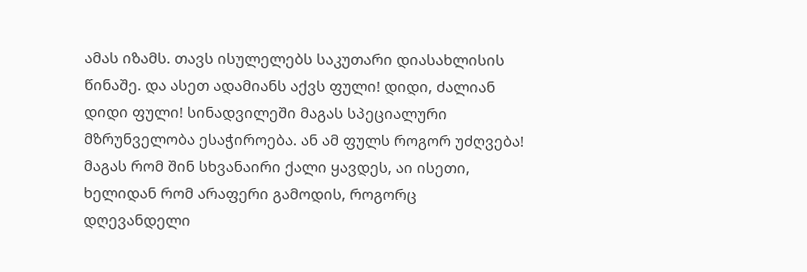ამას იზამს. თავს ისულელებს საკუთარი დიასახლისის წინაშე. და ასეთ ადამიანს აქვს ფული! დიდი, ძალიან დიდი ფული! სინადვილეში მაგას სპეციალური მზრუნველობა ესაჭიროება. ან ამ ფულს როგორ უძღვება! მაგას რომ შინ სხვანაირი ქალი ყავდეს, აი ისეთი, ხელიდან რომ არაფერი გამოდის, როგორც დღევანდელი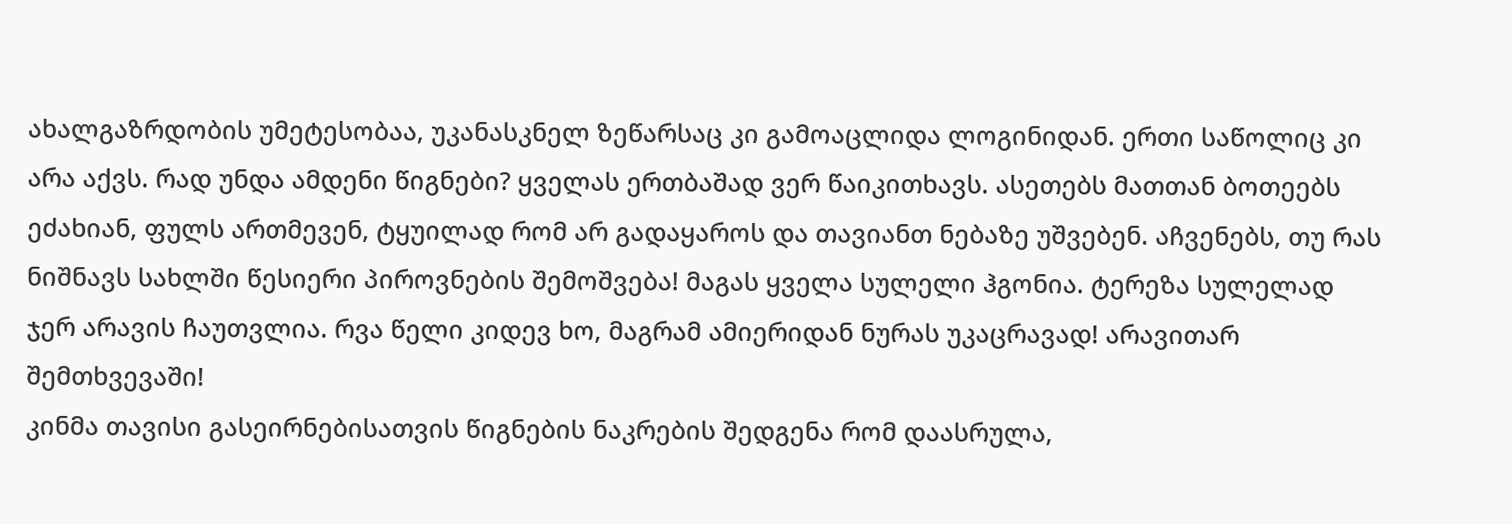ახალგაზრდობის უმეტესობაა, უკანასკნელ ზეწარსაც კი გამოაცლიდა ლოგინიდან. ერთი საწოლიც კი არა აქვს. რად უნდა ამდენი წიგნები? ყველას ერთბაშად ვერ წაიკითხავს. ასეთებს მათთან ბოთეებს ეძახიან, ფულს ართმევენ, ტყუილად რომ არ გადაყაროს და თავიანთ ნებაზე უშვებენ. აჩვენებს, თუ რას ნიშნავს სახლში წესიერი პიროვნების შემოშვება! მაგას ყველა სულელი ჰგონია. ტერეზა სულელად ჯერ არავის ჩაუთვლია. რვა წელი კიდევ ხო, მაგრამ ამიერიდან ნურას უკაცრავად! არავითარ შემთხვევაში!
კინმა თავისი გასეირნებისათვის წიგნების ნაკრების შედგენა რომ დაასრულა,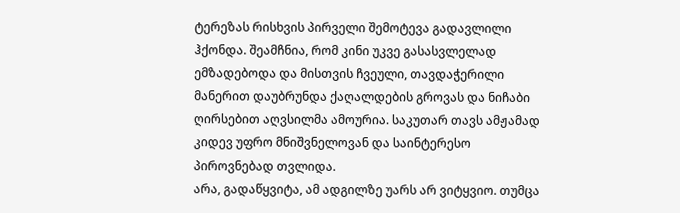ტერეზას რისხვის პირველი შემოტევა გადავლილი ჰქონდა. შეამჩნია, რომ კინი უკვე გასასვლელად ემზადებოდა და მისთვის ჩვეული, თავდაჭერილი მანერით დაუბრუნდა ქაღალდების გროვას და ნიჩაბი ღირსებით აღვსილმა ამოურია. საკუთარ თავს ამჟამად კიდევ უფრო მნიშვნელოვან და საინტერესო პიროვნებად თვლიდა.
არა, გადაწყვიტა, ამ ადგილზე უარს არ ვიტყვიო. თუმცა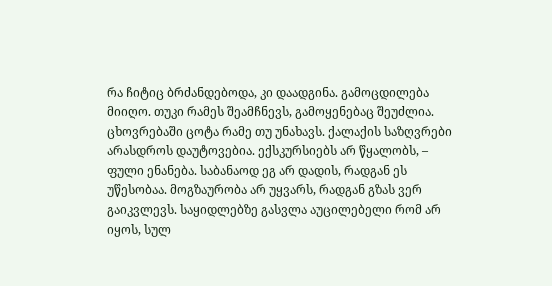რა ჩიტიც ბრძანდებოდა, კი დაადგინა. გამოცდილება მიიღო. თუკი რამეს შეამჩნევს, გამოყენებაც შეუძლია. ცხოვრებაში ცოტა რამე თუ უნახავს. ქალაქის საზღვრები არასდროს დაუტოვებია. ექსკურსიებს არ წყალობს, – ფული ენანება. საბანაოდ ეგ არ დადის, რადგან ეს უწესობაა. მოგზაურობა არ უყვარს, რადგან გზას ვერ გაიკვლევს. საყიდლებზე გასვლა აუცილებელი რომ არ იყოს, სულ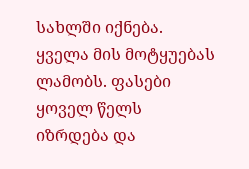სახლში იქნება. ყველა მის მოტყუებას ლამობს. ფასები ყოველ წელს იზრდება და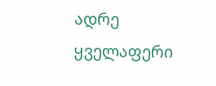ადრე ყველაფერი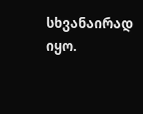სხვანაირად იყო.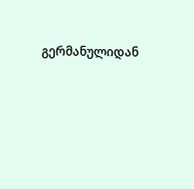გერმანულიდან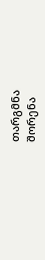თარგმნა
შორენა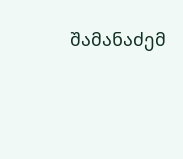შამანაძემ